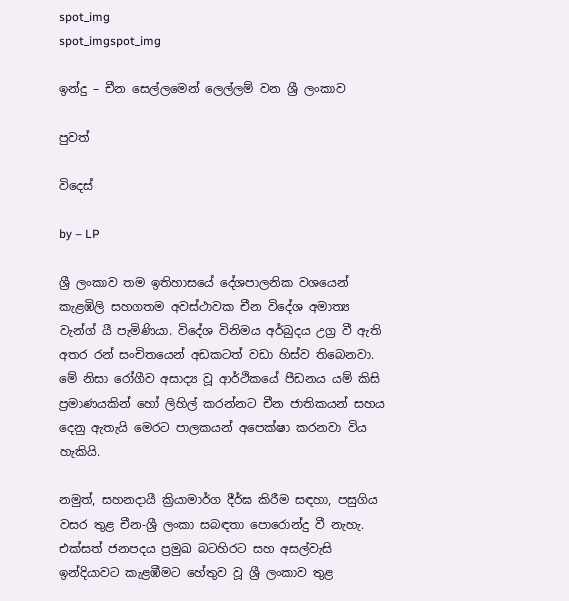spot_img
spot_imgspot_img

ඉන්දු – චීන සෙල්ලමෙන් ලෙල්ලම් වන ශ්‍රී ලංකාව

පුවත්

විදෙස්

by – LP

ශ්‍රී ලංකාව තම ඉතිහාසයේ දේශපාලනික වශයෙන් කැළඹිලි සහගතම අවස්ථාවක චීන ‍විදේශ අමාත්‍ය වැන්ග් යී පැමිණියා. විදේශ විනිමය අර්බුදය උග්‍ර වී ඇති අතර රන් සංචිතයෙන් අඩකටත් වඩා හිස්ව තිබෙනවා. මේ නිසා රෝගීව අසාද්‍ය වූ ආර්ථිකයේ පීඩනය යම් කිසි ප්‍රමාණයකින් හෝ ලිහිල් කරන්නට චීන ජාතිකයන් සහය දෙනු ඇතැයි මෙරට පාලකයන් අපෙක්ෂා කරනවා විය හැකියි.

නමුත්, සහනදායී ක්‍රියාමාර්ග දීර්ඝ කිරීම සඳහා, පසුගිය වසර තුළ චීන-ශ්‍රී ලංකා සබඳතා පොරොන්දු වී නැහැ. එක්සත් ජනපදය ප්‍රමුඛ බටහිරට සහ අසල්වැසි ඉන්දියාවට කැළඹීමට හේතුව වූ ශ්‍රී ලංකාව තුළ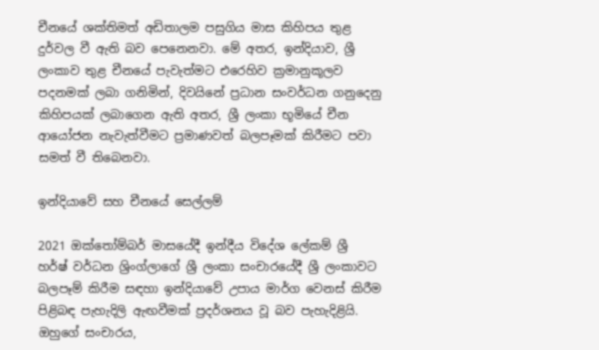චීනයේ ශක්තිමත් අඩිතාලම පසුගිය මාස කිහිපය තුළ දුර්වල වී ඇති බව පෙනෙනවා. මේ අතර, ඉන්දියාව, ශ්‍රී ලංකාව තුළ චීනයේ පැවැත්මට එරෙහිව ක්‍රමානුකූලව පදනමක් ලබා ගනිමින්, දිවයිනේ ප්‍රධාන සංවර්ධන ගනුදෙනු කිහිපයක් ලබාගෙන ඇති අතර, ශ්‍රී ලංකා භූමියේ චීන ආයෝජන නැවැත්වීමට ප්‍රමාණවත් බලපෑමක් කිරීමට පවා සමත් වී තිබෙනවා.

ඉන්දියාවේ සහ චීනයේ සෙල්ලම්

2021 ඔක්තෝම්බර් මාසයේදී ඉන්දීය විදේශ ලේකම් ශ්‍රී හර්ෂ් වර්ධන ශ්‍රිංග්ලාගේ ශ්‍රී ලංකා සංචාරයේදී ශ්‍රී ලංකාවට බලපෑම් කිරීම සඳහා ඉන්දියාවේ උපාය මාර්ග වෙනස් කිරීම පිළිබඳ පැහැදිලි ඇඟවීමක් ප්‍රදර්ශනය වූ බව පැහැදිළියි. ඔහුගේ සංචාරය,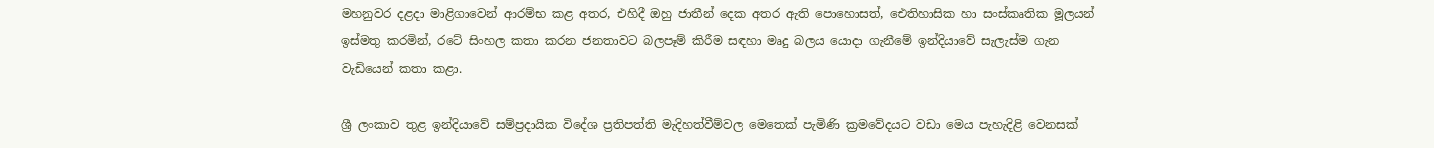මහනුවර දළදා මාළිගාවෙන් ආරම්භ කළ අතර, එහිදී ඔහු ජාතීන් දෙක අතර ඇති පොහොසත්, ඓතිහාසික හා සංස්කෘතික මූලයන් ඉස්මතු කරමින්, රටේ සිංහල කතා කරන ජනතාවට බලපෑම් කිරීම සඳහා මෘදු බලය යොදා ගැනීමේ ඉන්දියාවේ සැලැස්ම ගැන වැඩියෙන් කතා කළා.

ශ්‍රී ලංකාව තුළ ඉන්දියාවේ සම්ප්‍රදායික විදේශ ප්‍රතිපත්ති මැදිහත්වීම්වල මෙතෙක් පැමිණි ක්‍රමවේදයට වඩා මෙය පැහැදිළි වෙනසක්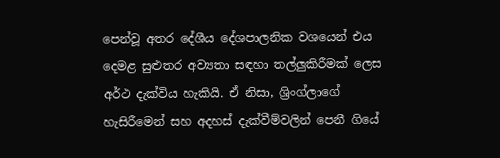පෙන්වූ අතර දේශීය දේශපාලනික වශයෙන් එය දෙමළ සුළුතර අව්‍යතා සඳහා තල්ලුකිරීමක් ලෙස අර්ථ දැක්විය හැකියි. ඒ නිසා, ශ්‍රිංග්ලාගේ හැසිරීමෙන් සහ අදහස් දැක්වීම්වලින් පෙනී ගියේ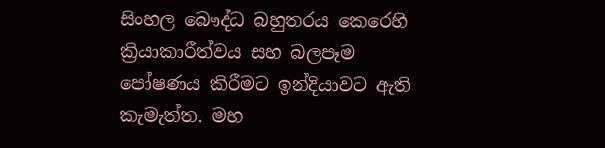සිංහල බෞද්ධ බහුතරය කෙරෙහි ක්‍රියාකාරීත්වය සහ බලපෑම පෝෂණය කිරීමට ඉන්දියාවට ඇති කැමැත්ත. මහ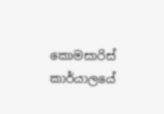කොමසාරිස් කාර්යාලයේ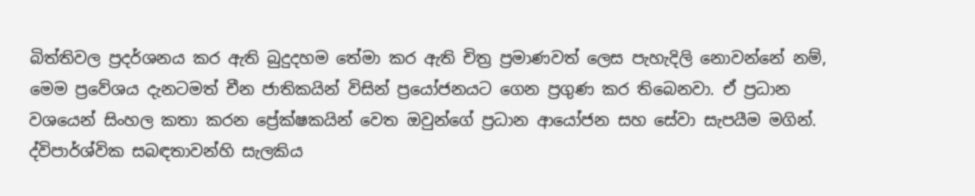බිත්තිවල ප්‍රදර්ශනය කර ඇති බුදුදහම තේමා කර ඇති චිත්‍ර ප්‍රමාණවත් ලෙස පැහැදිලි නොවන්නේ නම්, මෙම ප්‍රවේශය දැනටමත් චීන ජාතිකයින් විසින් ප්‍රයෝජනයට ගෙන ප්‍රගුණ කර තිබෙනවා. ඒ ප්‍රධාන වශයෙන් සිංහල කතා කරන ප්‍රේක්ෂකයින් වෙත ඔවුන්ගේ ප්‍රධාන ආයෝජන සහ සේවා සැපයීම මගින්. ද්විපාර්ශ්වික සබඳතාවන්හි සැලකිය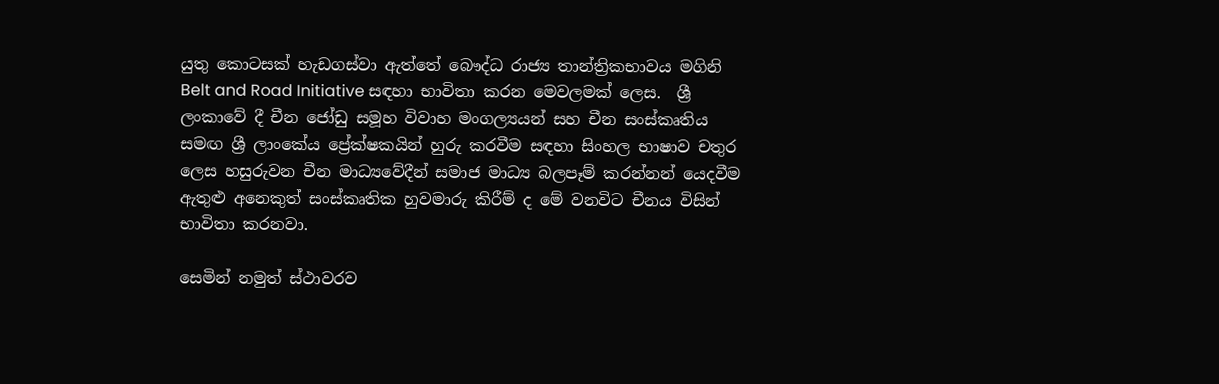යුතු කොටසක් හැඩගස්වා ඇත්තේ බෞද්ධ රාජ්‍ය තාන්ත්‍රිකභාවය මගිනි  Belt and Road Initiative සඳහා භාවිතා කරන මෙවලමක් ලෙස.  ශ්‍රී ලංකාවේ දී චීන ජෝඩු සමූහ විවාහ මංගල්‍යයන් සහ චීන සංස්කෘතිය සමඟ ශ්‍රී ලාංකේය ප්‍රේක්ෂකයින් හුරු කරවීම සඳහා සිංහල භාෂාව චතුර ලෙස හසුරුවන චීන මාධ්‍යවේදීන් සමාජ මාධ්‍ය බලපෑම් කරන්නන් යෙදවීම ඇතුළු අනෙකුත් සංස්කෘතික හුවමාරු කිරීම් ද මේ වනවිට චීනය විසින් භාවිතා කරනවා.

සෙමින් නමුත් ස්ථාවරව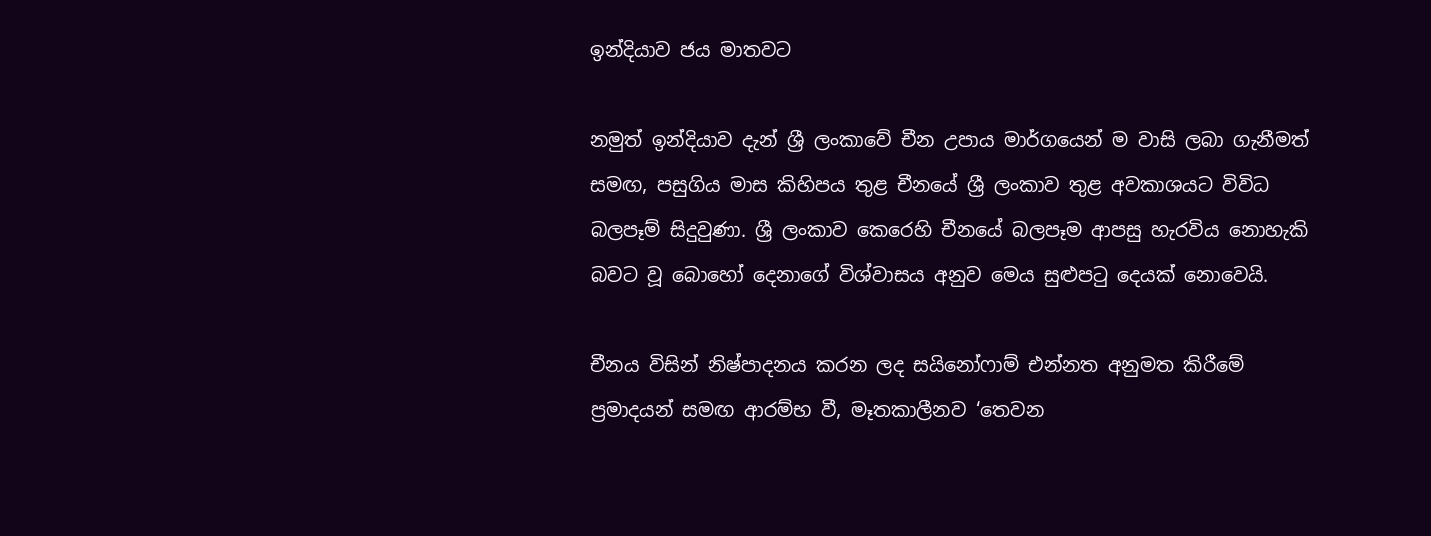ඉන්දියාව ජය මාතවට

නමුත් ඉන්දියාව දැන් ශ්‍රී ලංකාවේ චීන උපාය මාර්ගයෙන් ම වාසි ලබා ගැනීමත් සමඟ, පසුගිය මාස කිහිපය තුළ චීනයේ ශ්‍රී ලංකාව තුළ අවකාශයට විවිධ බලපෑම් සිදුවුණා. ශ්‍රී ලංකාව කෙරෙහි චීනයේ බලපෑම ආපසු හැරවිය නොහැකි බවට වූ බොහෝ දෙනාගේ විශ්වාසය අනුව මෙය සුළුපටු දෙයක් නොවෙයි.

චීනය විසින් නිෂ්පාදනය කරන ලද සයිනෝෆාම් එන්නත අනුමත කිරීමේ ප්‍රමාදයන් සමඟ ආරම්භ වී, මෑතකාලීනව ‘තෙවන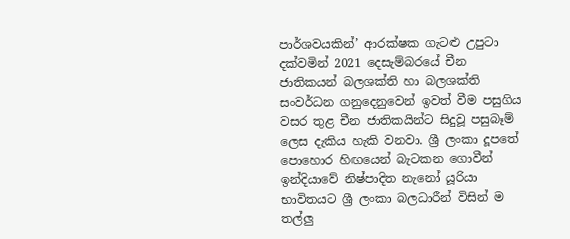පාර්ශවයකින්’ ආරක්ෂක ගැටළු උපුටා දක්වමින් 2021 දෙසැම්බරයේ චීන ජාතිකයන් බලශක්ති හා බලශක්ති සංවර්ධන ගනුදෙනුවෙන් ඉවත් වීම පසුගිය වසර තුළ චීන ජාතිකයින්ට සිදුවූ පසුබෑම් ලෙස දැකිය හැකි වනවා. ශ්‍රී ලංකා දූපතේ පොහොර හිඟයෙන් බැටකන ගොවීන් ඉන්දියාවේ නිෂ්පාදිත නැනෝ යූරියා භාවිතයට ශ්‍රී ලංකා බලධාරීන් විසින් ම තල්ලු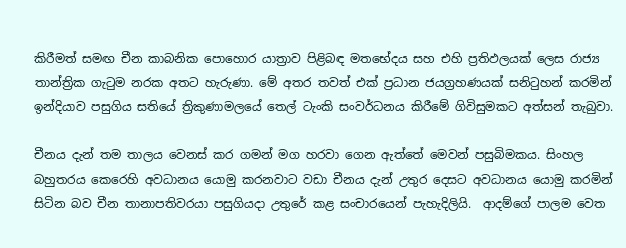කිරීමත් සමඟ චීන කාබනික පොහොර යාත්‍රාව පිළිබඳ මතභේදය සහ එහි ප්‍රතිඵලයක් ලෙස රාජ්‍ය තාන්ත්‍රික ගැටුම නරක අතට හැරුණා. මේ අතර තවත් එක් ප්‍රධාන ජයග්‍රහණයක් සනිටුහන් කරමින් ඉන්දියාව පසුගිය සතියේ ත්‍රිකුණාමලයේ තෙල් ටැංකි සංවර්ධනය කිරීමේ ගිවිසුමකට අත්සන් තැබුවා.

චීනය දැන් තම තාලය වෙනස් කර ගමන් මග හරවා ගෙන ඇත්තේ මෙවන් පසුබිමකය. සිංහල බහුතරය කෙරෙහි අවධානය යොමු කරනවාට වඩා චීනය දැන් උතුර දෙසට අවධානය යොමු කරමින් සිටින බව චීන තානාපතිවරයා පසුගියදා උතුරේ කළ සංචාරයෙන් පැහැදිලියි.  ආදම්ගේ පාලම වෙත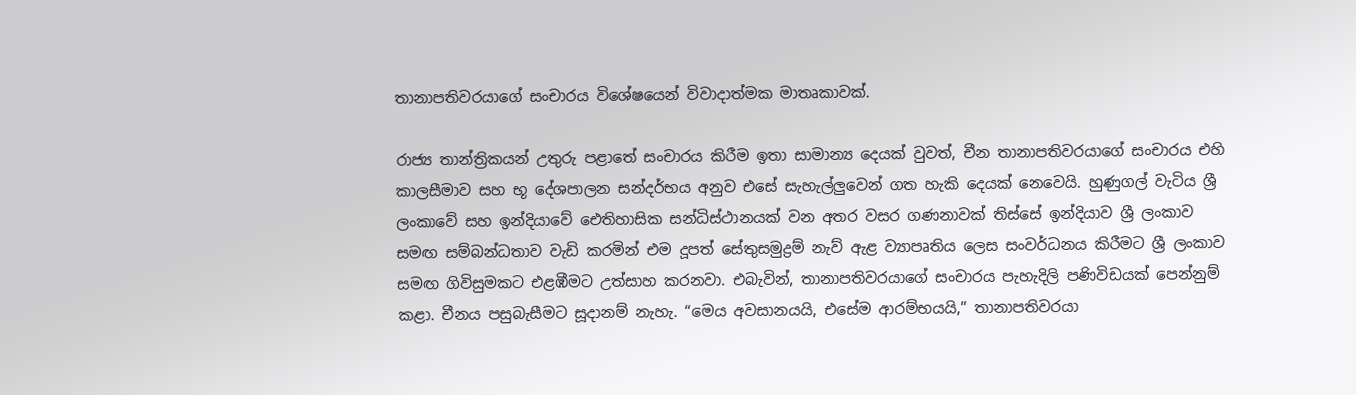තානාපතිවරයාගේ සංචාරය විශේෂයෙන් විවාදාත්මක මාතෘකාවක්.

රාජ්‍ය තාන්ත්‍රිකයන් උතුරු පළාතේ සංචාරය කිරීම ඉතා සාමාන්‍ය දෙයක් වුවත්, චීන තානාපතිවරයාගේ සංචාරය එහි කාලසීමාව සහ භූ දේශපාලන සන්දර්භය අනුව එසේ සැහැල්ලුවෙන් ගත හැකි දෙයක් නෙවෙයි. හුණුගල් වැටිය ශ්‍රී ලංකාවේ සහ ඉන්දියාවේ ඓතිහාසික සන්ධිස්ථානයක් වන අතර වසර ගණනාවක් තිස්සේ ඉන්දියාව ශ්‍රී ලංකාව සමඟ සම්බන්ධතාව වැඩි කරමින් එම දූපත් සේතුසමුද්‍රම් නැව් ඇළ ව්‍යාපෘතිය ලෙස සංවර්ධනය කිරීමට ශ්‍රී ලංකාව සමඟ ගිවිසුමකට එළඹීමට උත්සාහ කරනවා. එබැවින්, තානාපතිවරයාගේ සංචාරය පැහැදිලි පණිවිඩයක් පෙන්නුම් කළා. චීනය පසුබැසීමට සූදානම් නැහැ. “මෙය අවසානයයි, එසේම ආරම්භයයි,” තානාපතිවරයා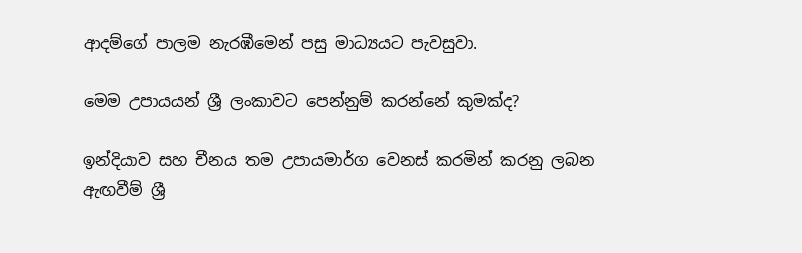ආදම්ගේ පාලම නැරඹීමෙන් පසු මාධ්‍යයට පැවසුවා.

මෙම උපායයන් ශ්‍රී ලංකාවට පෙන්නුම් කරන්නේ කුමක්ද?

ඉන්දියාව සහ චීනය තම උපායමාර්ග වෙනස් කරමින් කරනු ලබන ඇඟවීම් ශ්‍රී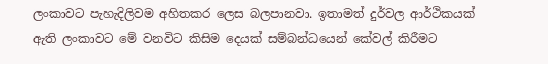ලංකාවට පැහැදිලිවම අහිතකර ලෙස බලපානවා. ඉතාමත් දුර්වල ආර්ථිකයක් ඇති ලංකාවට මේ වනවිට කිසිම දෙයක් සම්බන්ධයෙන් කේවල් කිරීමට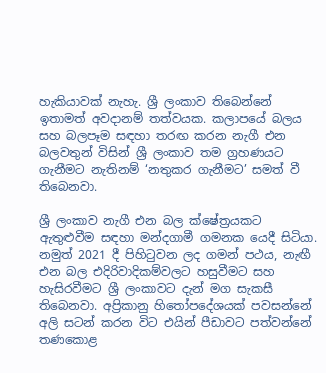හැකියාවක් නැහැ. ශ්‍රී ලංකාව තිබෙන්නේ ඉතාමත් අවදානම් තත්වයක. කලාපයේ බලය සහ බලපෑම සඳහා තරඟ කරන නැගී එන බලවතුන් විසින් ශ්‍රී ලංකාව තම ග්‍රහණයට ගැනීමට නැතිනම් ‘නතුකර ගැනීමට’ සමත් වී තිබෙනවා.

ශ්‍රී ලංකාව නැගී එන බල ක්ෂේත්‍රයකට ඇතුළුවීම සඳහා මන්දගාමී ගමනක යෙදී සිටියා. නමුත් 2021 දී පිහිටුවන ලද ගමන් පථය, නැඟී එන බල එදිරිවාදිකම්වලට හසුවීමට සහ හැසිරවීමට ශ්‍රී ලංකාවට දැන් මග සැකසී තිබෙනවා. අප්‍රිකානු හිතෝපදේශයක් පවසන්නේ අලි සටන් කරන විට එයින් පීඩාවට පත්වන්නේ තණකොළ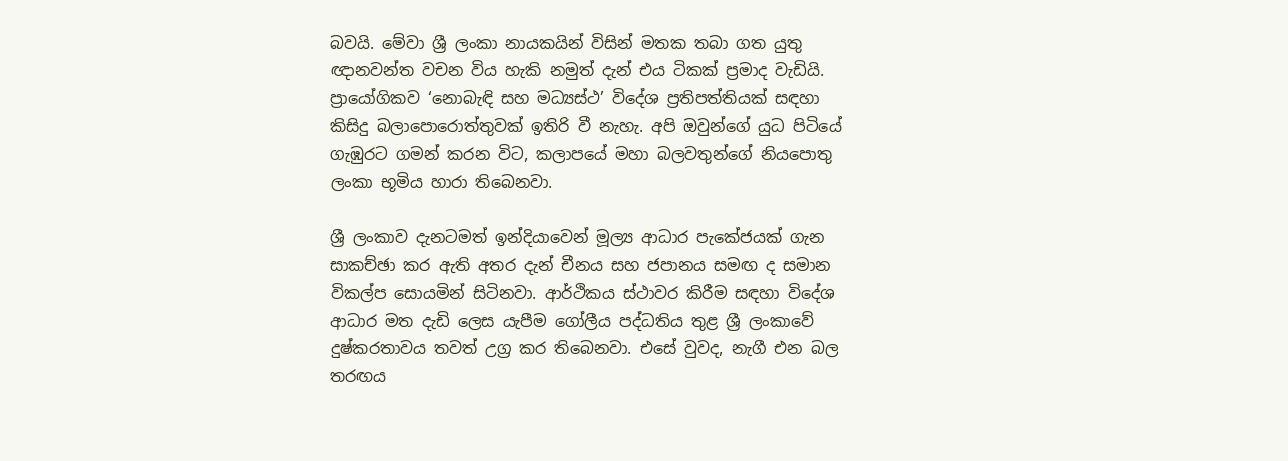බවයි. මේවා ශ්‍රී ලංකා නායකයින් විසින් මතක තබා ගත යුතු ඥානවන්ත වචන විය හැකි නමුත් දැන් එය ටිකක් ප්‍රමාද වැඩියි. ප්‍රායෝගිකව ‘නොබැඳි සහ මධ්‍යස්ථ’ විදේශ ප්‍රතිපත්තියක් සඳහා කිසිදු බලාපොරොත්තුවක් ඉතිරි වී නැහැ. අපි ඔවුන්ගේ යුධ පිටියේ ගැඹුරට ගමන් කරන විට, කලාපයේ මහා බලවතුන්ගේ නියපොතු ලංකා භූමිය හාරා තිබෙනවා.

ශ්‍රී ලංකාව දැනටමත් ඉන්දියාවෙන් මූල්‍ය ආධාර පැකේජයක් ගැන සාකච්ඡා කර ඇති අතර දැන් චීනය සහ ජපානය සමඟ ද සමාන විකල්ප සොයමින් සිටිනවා. ආර්ථිකය ස්ථාවර කිරීම සඳහා විදේශ ආධාර මත දැඩි ලෙස යැපීම ගෝලීය පද්ධතිය තුළ ශ්‍රී ලංකාවේ දුෂ්කරතාවය තවත් උග්‍ර කර තිබෙනවා. එසේ වුවද, නැගී එන බල තරඟය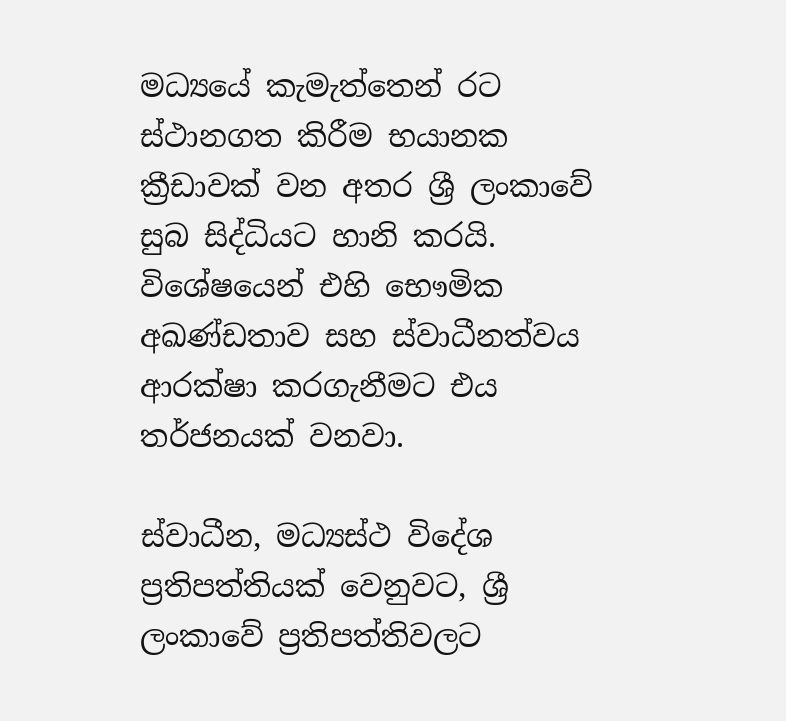මධ්‍යයේ කැමැත්තෙන් රට ස්ථානගත කිරීම භයානක ක්‍රීඩාවක් වන අතර ශ්‍රී ලංකාවේ සුබ සිද්ධියට හානි කරයි. විශේෂයෙන් එහි භෞමික අඛණ්ඩතාව සහ ස්වාධීනත්වය ආරක්ෂා කරගැනීමට එය තර්ජනයක් වනවා.

ස්වාධීන, මධ්‍යස්ථ විදේශ ප්‍රතිපත්තියක් වෙනුවට, ශ්‍රී ලංකාවේ ප්‍රතිපත්තිවලට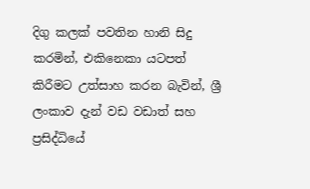දිගු කලක් පවතින හානි සිදු කරමින්, එකිනෙකා යටපත් කිරීමට උත්සාහ කරන බැවින්, ශ්‍රී ලංකාව දැන් වඩ වඩාත් සහ ප්‍රසිද්ධියේ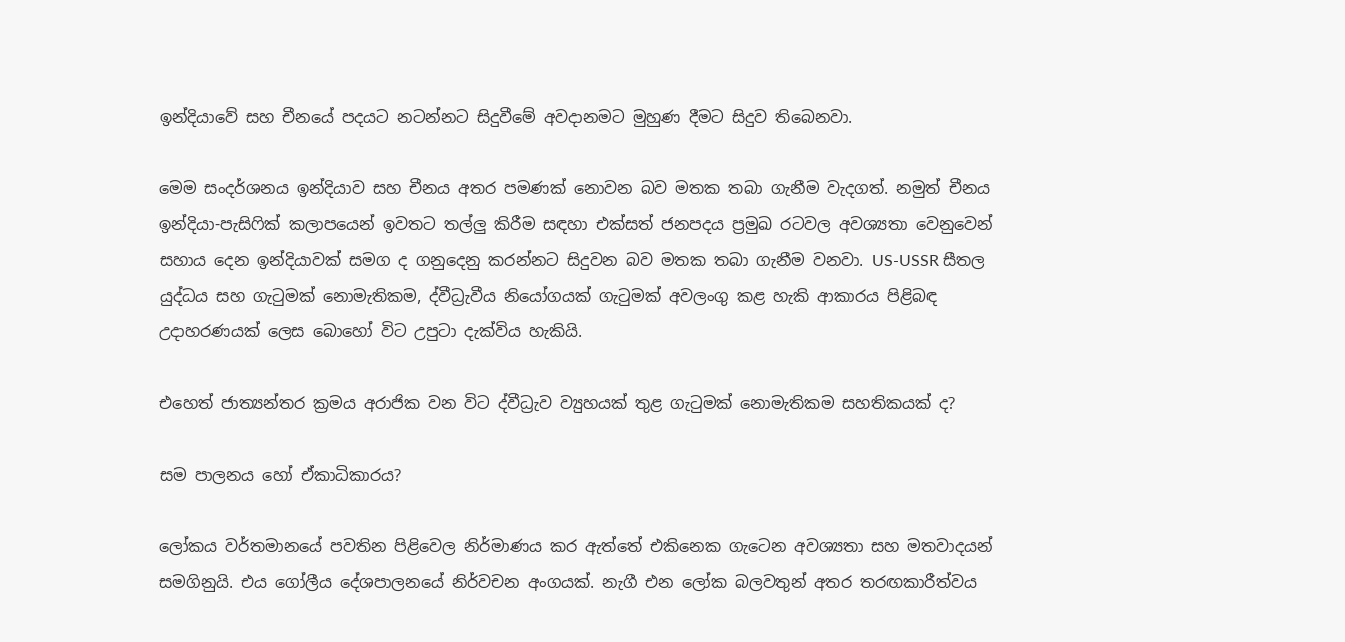ඉන්දියාවේ සහ චීනයේ පදයට නටන්නට සිදුවීමේ අවදානමට මුහුණ දීමට සිදුව තිබෙනවා.

මෙම සංදර්ශනය ඉන්දියාව සහ චීනය අතර පමණක් නොවන බව මතක තබා ගැනීම වැදගත්. නමුත් චීනය ඉන්දියා-පැසිෆික් කලාපයෙන් ඉවතට තල්ලු කිරීම සඳහා එක්සත් ජනපදය ප්‍රමුඛ රටවල අවශ්‍යතා වෙනුවෙන් සහාය දෙන ඉන්දියාවක් සමග ද ගනුදෙනු කරන්නට සිදුවන බව මතක තබා ගැනීම වනවා. US-USSR සීතල යුද්ධය සහ ගැටුමක් නොමැතිකම, ද්වීධ්‍රැවීය නියෝගයක් ගැටුමක් අවලංගු කළ හැකි ආකාරය පිළිබඳ උදාහරණයක් ලෙස බොහෝ විට උපුටා දැක්විය හැකියි.

එහෙත් ජාත්‍යන්තර ක්‍රමය අරාජික වන විට ද්වීධ්‍රැව ව්‍යුහයක් තුළ ගැටුමක් නොමැතිකම සහතිකයක් ද?

සම පාලනය හෝ ඒකාධිකාරය?

ලෝකය වර්තමානයේ පවතින පිළිවෙල නිර්මාණය කර ඇත්තේ එකිනෙක ගැටෙන අවශ්‍යතා සහ මතවාදයන් සමගිනුයි. එය ගෝලීය දේශපාලනයේ නිර්වචන අංගයක්. නැගී එන ලෝක බලවතුන් අතර තරඟකාරීත්වය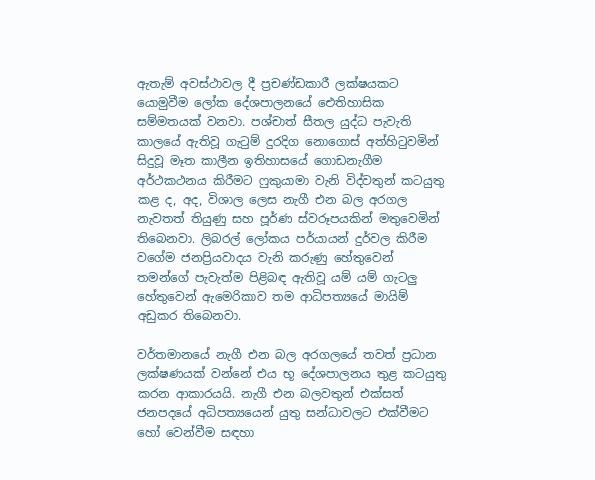ඇතැම් අවස්ථාවල දී ප්‍රචණ්ඩකාරී ලක්ෂයකට යොමුවීම ලෝක දේශපාලනයේ ඓතිහාසික සම්මතයක් වනවා. පශ්චාත් සීතල යුද්ධ පැවැති කාලයේ ඇතිවූ ගැටුම් දුරදිග නොගොස් අත්හිටුවමින් සිදුවූ මෑත කාලීන ඉතිහාසයේ ගොඩනැගීම අර්ථකථනය කිරීමට ෆුකුයාමා වැනි විද්වතුන් කටයුතු කළ ද, අද, විශාල ලෙස නැගී එන බල අරගල නැවතත් තියුණු සහ පූර්ණ ස්වරූපයකින් මතුවෙමින් තිබෙනවා. ලිබරල් ලෝකය පර්යායන් දුර්වල කිරීම වගේම ජනප්‍රියවාදය වැනි කරුණු හේතුවෙන් තමන්ගේ පැවැත්ම පිළිබඳ ඇතිවූ යම් යම් ගැටලු හේතුවෙන් ඇමෙරිකාව තම ආධිපත්‍යයේ මායිම් අඩුකර තිබෙනවා.

වර්තමානයේ නැගී එන බල අරගලයේ තවත් ප්‍රධාන ලක්ෂණයක් වන්නේ එය භූ දේශපාලනය තුළ කටයුතු කරන ආකාරයයි. නැගී එන බලවතුන් එක්සත් ජනපදයේ අධිපත්‍යයෙන් යුතු සන්ධාවලට එක්වීමට හෝ වෙන්වීම සඳහා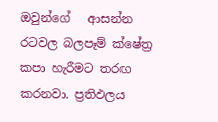ඔවුන්ගේ   ආසන්න රටවල බලපෑම් ක්ෂේත්‍ර කපා හැරීමට තරඟ කරනවා. ප්‍රතිඵලය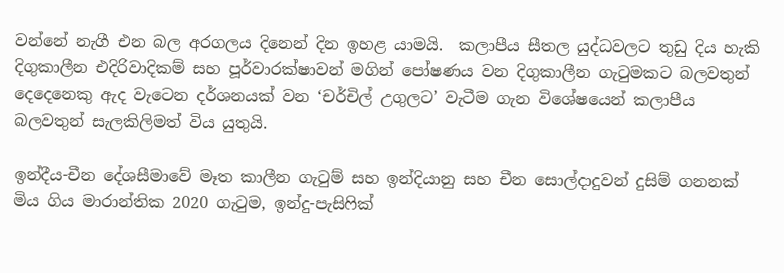වන්නේ නැගී එන බල අරගලය දිනෙන් දින ඉහළ යාමයි.  කලාපීය සීතල යුද්ධවලට තුඩු දිය හැකි දිගුකාලීන එදිරිවාදිකම් සහ පූර්වාරක්ෂාවන් මගින් පෝෂණය වන දිගුකාලීන ගැටුමකට බලවතුන් දෙදෙනෙකු ඇද වැටෙන දර්ශනයක් වන ‘චර්චිල් උගුලට’ වැටීම ගැන විශේෂයෙන් කලාපීය බලවතුන් සැලකිලිමත් විය යුතුයි.

ඉන්දීය-චීන දේශසීමාවේ මෑත කාලීන ගැටුම් සහ ඉන්දියානු සහ චීන සොල්දාදුවන් දුසිම් ගනනක් මිය ගිය මාරාන්තික 2020 ගැටුම, ඉන්දු-පැසිෆික්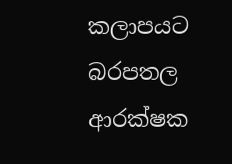කලාපයට බරපතල ආරක්ෂක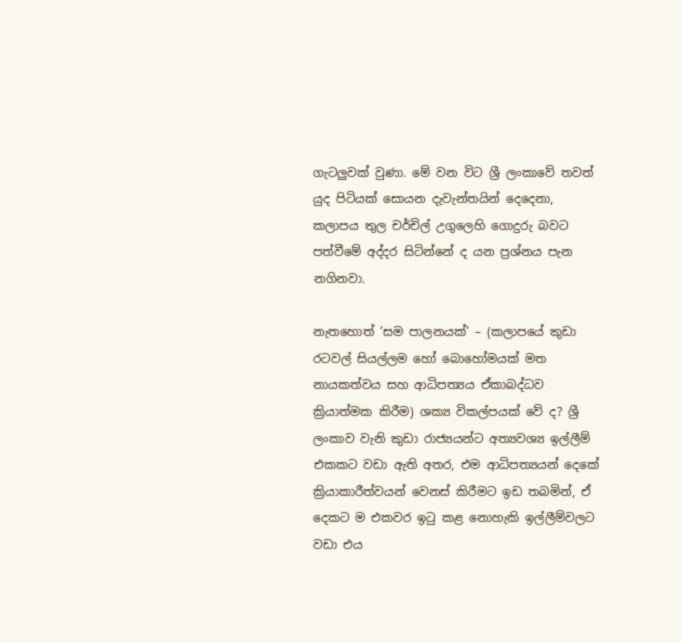ගැටලුවක් වුණා. මේ වන විට ශ්‍රී ලංකාවේ තවත් යුද පිටියක් සොයන දැවැන්තයින් දෙදෙනා, කලාපය තුල චර්චිල් උගුලෙහි ගොදුරු බවට පත්වීමේ අද්දර සිටින්නේ ද යන ප්‍රශ්නය පැන නගිනවා.

නැතහොත් ‘සම පාලනයක්’ – (කලාපයේ කුඩා රටවල් සියල්ලම හෝ බොහෝමයක් මත නායකත්වය සහ ආධිපත්‍යය ඒකාබද්ධව ක්‍රියාත්මක කිරීම) ශක්‍ය විකල්පයක් වේ ද? ශ්‍රී ලංකාව වැනි කුඩා රාජ්‍යයන්ට අත්‍යවශ්‍ය ඉල්ලීම් එකකට වඩා ඇති අතර, එම ආධිපත්‍යයන් දෙකේ ක්‍රියාකාරීත්වයන් වෙනස් කිරීමට ඉඩ තබමින්, ඒ දෙකට ම එකවර ඉටු කළ නොහැකි ඉල්ලීම්වලට වඩා එය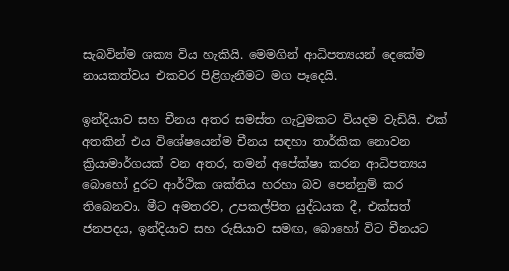සැබවින්ම ශක්‍ය විය හැකියි. මෙමගින් ආධිපත්‍යයන් දෙකේම නායකත්වය එකවර පිළිගැනීමට මග පෑදෙයි.

ඉන්දියාව සහ චීනය අතර සමස්ත ගැටුමකට වියදම වැඩියි. එක් අතකින් එය විශේෂයෙන්ම චීනය සඳහා තාර්කික නොවන ක්‍රියාමාර්ගයක් වන අතර, තමන් අපේක්ෂා කරන ආධිපත්‍යය බොහෝ දුරට ආර්ථික ශක්තිය හරහා බව පෙන්නුම් කර තිබෙනවා. මීට අමතරව, උපකල්පිත යුද්ධයක දී, එක්සත් ජනපදය, ඉන්දියාව සහ රුසියාව සමඟ, බොහෝ විට චීනයට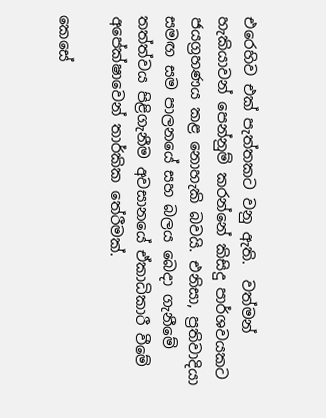එරෙහිව එක් පැත්තකට වනු ඇති.  වත්මන් හැකියාවන් පෙන්නුම් කරන්නේ කිසිදු පාර්ශවයකට ජයග්‍රහණය කළ නොහැකි බවයි. එනිසා, ප්‍රතිවාදියා සමඟ සම පාලනයේ සහ බලය බෙදා ගැනීමේ තත්ත්වය පිළිගැනීම අවසානයේ ඒකාධිකාරී වීමේ අපේක්ෂාවෙන් තාර්කික තේරීමක්.

කෙසේ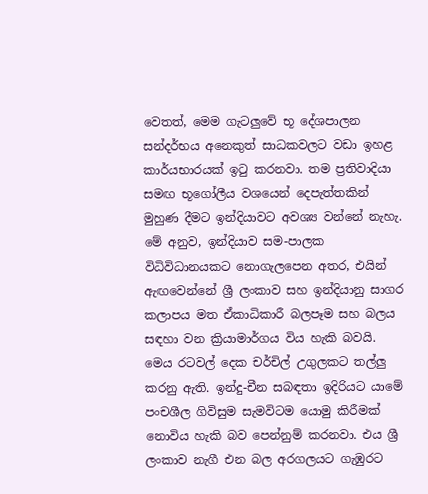වෙතත්, මෙම ගැටලුවේ භූ දේශපාලන සන්දර්භය අනෙකුත් සාධකවලට වඩා ඉහළ කාර්යභාරයක් ඉටු කරනවා. තම ප්‍රතිවාදියා සමඟ භූගෝලීය වශයෙන් දෙපැත්තකින් මුහුණ දීමට ඉන්දියාවට අවශ්‍ය වන්නේ නැහැ. මේ අනුව, ඉන්දියාව සම-පාලක විධිවිධානයකට නොගැලපෙන අතර, එයින් ඇඟවෙන්නේ ශ්‍රී ලංකාව සහ ඉන්දියානු සාගර කලාපය මත ඒකාධිකාරී බලපෑම සහ බලය සඳහා වන ක්‍රියාමාර්ගය විය හැකි බවයි. මෙය රටවල් දෙක චර්චිල් උගුලකට තල්ලු කරනු ඇති. ඉන්දු-චීන සබඳතා ඉදිරියට යාමේ පංචශීල ගිවිසුම සැමවිටම යොමු කිරීමක් නොවිය හැකි බව පෙන්නුම් කරනවා. එය ශ්‍රී ලංකාව නැගී එන බල අරගලයට ගැඹුරට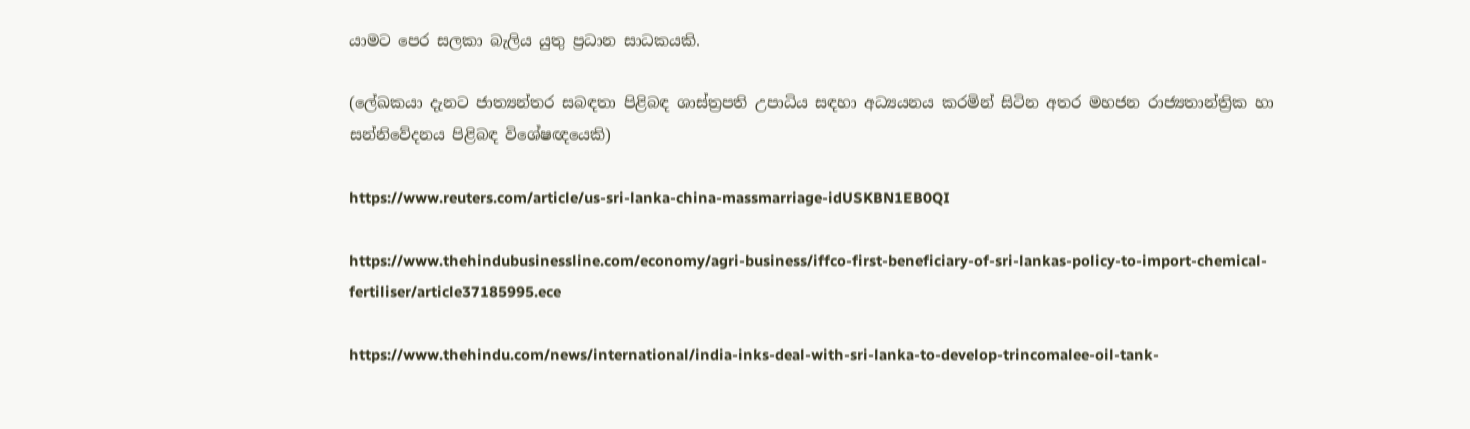යාමට පෙර සලකා බැලිය යුතු ප්‍රධාන සාධකයකි.

(ලේඛකයා දැනට ජාත්‍යන්තර සබඳතා පිළිබඳ ශාස්ත්‍රපති උපාධිය සඳහා අධ්‍යයනය කරමින් සිටින අතර මහජන රාජ්‍යතාන්ත්‍රික හා සන්නිවේදනය පිළිබඳ විශේෂඥයෙකි)

https://www.reuters.com/article/us-sri-lanka-china-massmarriage-idUSKBN1EB0QI

https://www.thehindubusinessline.com/economy/agri-business/iffco-first-beneficiary-of-sri-lankas-policy-to-import-chemical-fertiliser/article37185995.ece

https://www.thehindu.com/news/international/india-inks-deal-with-sri-lanka-to-develop-trincomalee-oil-tank-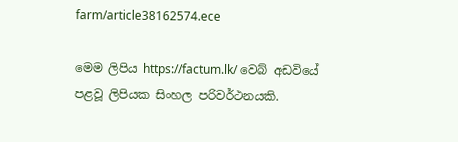farm/article38162574.ece

මෙම ලිපිය https://factum.lk/ වෙබ් අඩවියේ පළවූ ලිපියක සිංහල පරිවර්ථනයකි.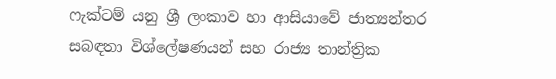ෆැක්ටම් යනු ශ්‍රී ලංකාව හා ආසියාවේ ජාත්‍යන්තර සබඳතා විශ්ලේෂණයන් සහ රාජ්‍ය තාන්ත්‍රික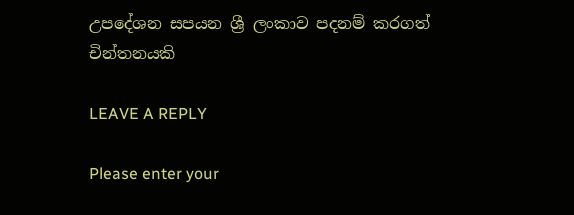උපදේශන සපයන ශ්‍රී ලංකාව පදනම් කරගත් චින්තනයකි

LEAVE A REPLY

Please enter your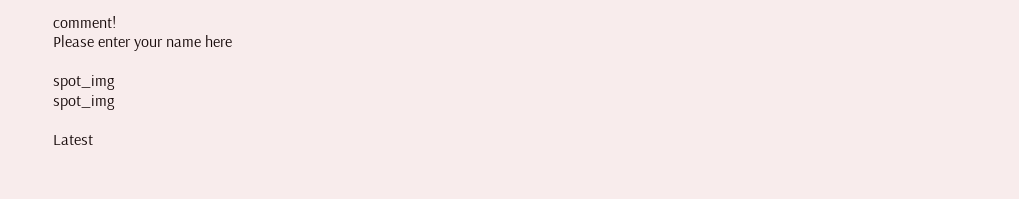comment!
Please enter your name here

spot_img
spot_img

Latest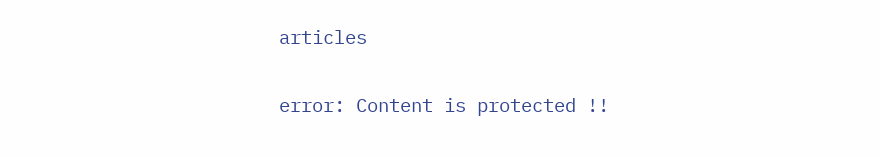articles

error: Content is protected !!